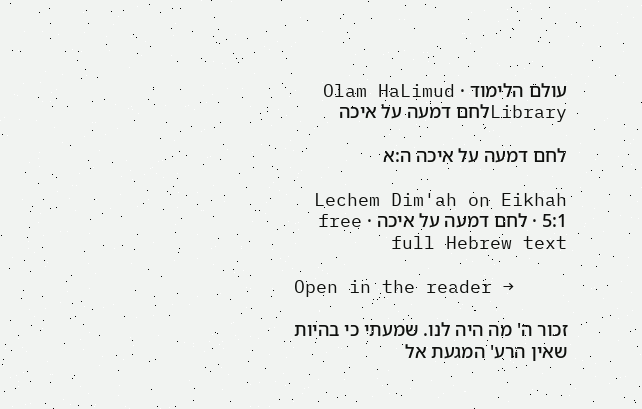עולם הלימוד · Olam HaLimud
Libraryלחם דמעה על איכה

לחם דמעה על איכה ה:א

Lechem Dim'ah on Eikhah 5:1 · לחם דמעה על איכה · free full Hebrew text

Open in the reader →

זכור ה' מה היה לנו. שמעתי כי בהיות שאין הרע' המגעת אל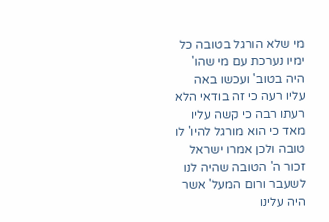מי שלא הורגל בטובה כל ימיו נערכת עם מי שהו' היה בטוב' ועכשו באה עליו רעה כי זה בודאי הלא רעתו רבה כי קשה עליו מאד כי הוא מורגל להיו' לו טובה ולכן אמרו ישראל זכור ה' הטובה שהיה לנו לשעבר ורום המעל' אשר היה עלינו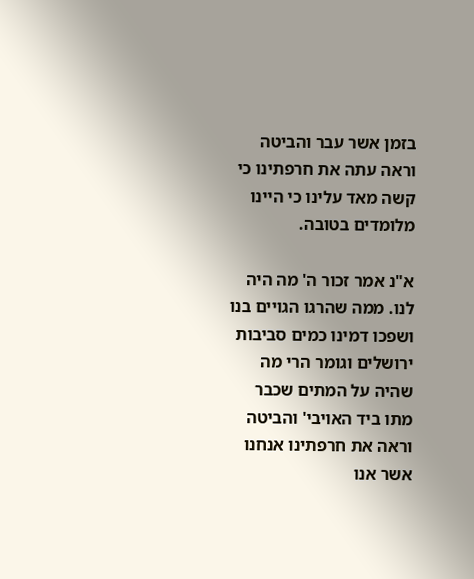בזמן אשר עבר והביטה וראה עתה את חרפתינו כי קשה מאד עלינו כי היינו מלומדים בטובה.

א"נ אמר זכור ה' מה היה לנו. ממה שהרגו הגויים בנו ושפכו דמינו כמים סביבות ירושלים וגומר הרי מה שהיה על המתים שכבר מתו ביד האויבי' והביטה וראה את חרפתינו אנחנו אשר אנו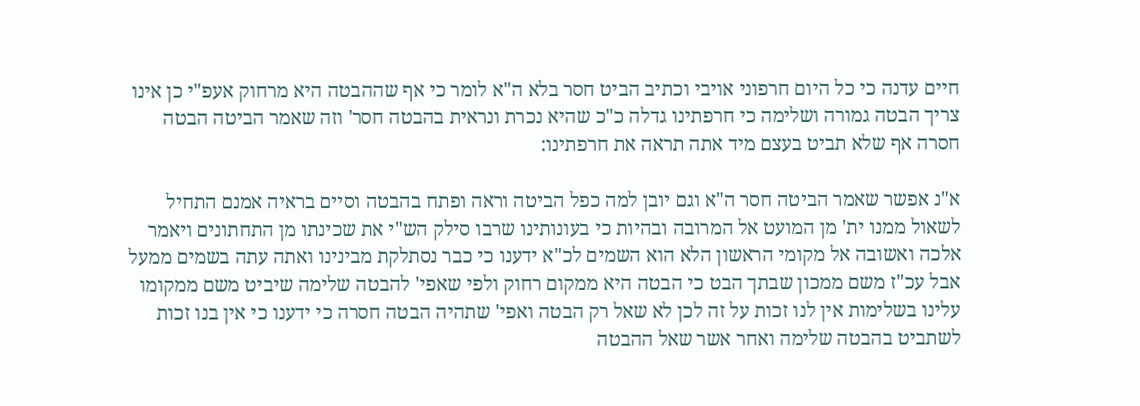חיים עדנה כי כל היום חרפוני אויבי וכתיב הביט חסר בלא ה"א לומר כי אף שההבטה היא מרחוק אעפ"י כן אינו צריך הבטה גמורה ושלימה כי חרפתינו גדלה כ"כ שהיא נכרת ונראית בהבטה חסר' וזה שאמר הביטה הבטה חסרה אף שלא תביט בעצם מיד אתה תראה את חרפתינו:

א"נ אפשר שאמר הביטה חסר ה"א וגם יובן למה כפל הביטה וראה ופתח בהבטה וסיים בראיה אמנם התחיל לשאול ממנו ית' מן המועט אל המרובה ובהיות כי בעונותינו שרבו סילק הש"י את שכינתו מן התחתונים ויאמר אלכה ואשובה אל מקומי הראשון הלא הוא השמים לכ"א ידענו כי כבר נסתלקת מבינינו ואתה עתה בשמים ממעל אבל עכ"ז משם ממכון שבתך הבט כי הבטה היא ממקום רחוק ולפי שאפי' להבטה שלימה שיביט משם ממקומו עלינו בשלימות אין לנו זכות על זה לכן לא שאל רק הבטה ואפי' שתהיה הבטה חסרה כי ידענו כי אין בנו זכות לשתביט בהבטה שלימה ואחר אשר שאל ההבטה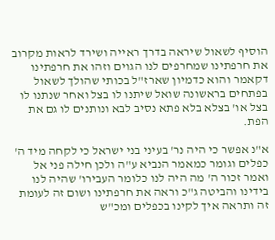הוסיף לשאול שיראה בדרך ראייה ושירד לראות מקרוב את חרפתינו שמחרפים לנו הגוים וזהו את חרפתינו דקאמר והוא כדמיון שארז"ל בכותי שהולך לשאול בפתחים בראשונה שואל שיתנו לו בצל ואחר שנתנו לו בצל או' בצלא בלא פתא נסיב לבא ונותנים לו גם את הפת.

א"נ אפשר כי היה נר' בעיני בני ישראל כי לקחה מיד ה' כפלים וגומר כמאמר הנביא ע"ה ולכן חילה פני אל ואמר זכור ה' מה היה לנו כלומר העבירו' שהיה לנו בידינו והביטה ג"כ וראה את חרפתינו ושום זה לעומת זה ותראה איך לקינו בכפלים ומכ"ש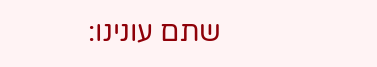שתם עונינו: